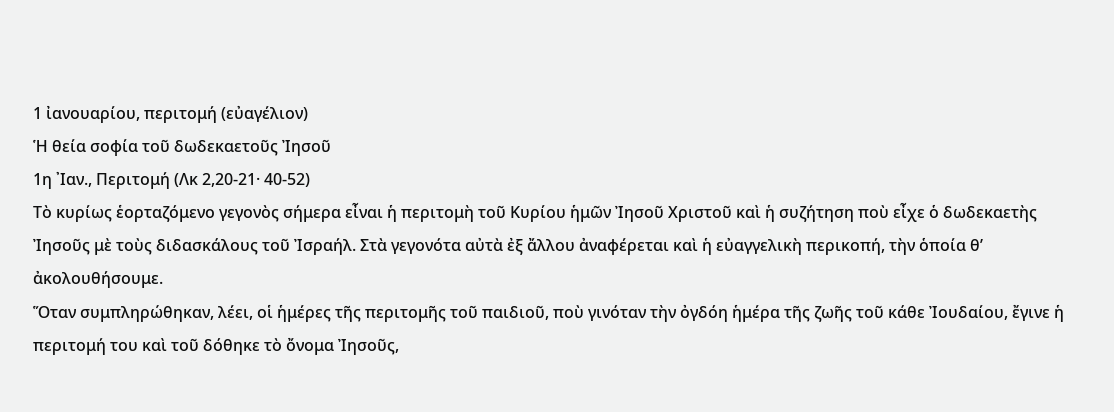1 ἰανουαρίου, περιτομή (εὐαγέλιον)
Ἡ θεία σοφία τοῦ δωδεκαετοῦς Ἰησοῦ
1η ᾿Ιαν., Περιτομή (Λκ 2,20-21· 40-52)
Τὸ κυρίως ἑορταζόμενο γεγονὸς σήμερα εἶναι ἡ περιτομὴ τοῦ Κυρίου ἡμῶν Ἰησοῦ Χριστοῦ καὶ ἡ συζήτηση ποὺ εἶχε ὁ δωδεκαετὴς Ἰησοῦς μὲ τοὺς διδασκάλους τοῦ Ἰσραήλ. Στὰ γεγονότα αὐτὰ ἐξ ἄλλου ἀναφέρεται καὶ ἡ εὐαγγελικὴ περικοπή, τὴν ὁποία θ’ ἀκολουθήσουμε.
Ὅταν συμπληρώθηκαν, λέει, οἱ ἡμέρες τῆς περιτομῆς τοῦ παιδιοῦ, ποὺ γινόταν τὴν ὀγδόη ἡμέρα τῆς ζωῆς τοῦ κάθε Ἰουδαίου, ἔγινε ἡ περιτομή του καὶ τοῦ δόθηκε τὸ ὄνομα Ἰησοῦς,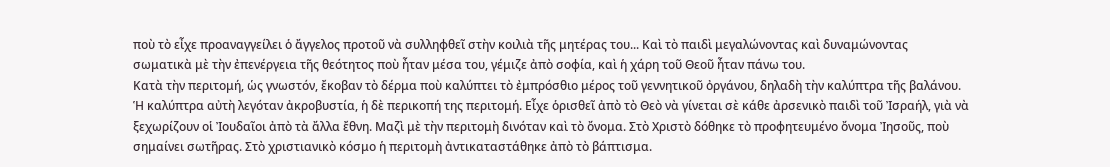ποὺ τὸ εἶχε προαναγγείλει ὁ ἄγγελος προτοῦ νὰ συλληφθεῖ στὴν κοιλιὰ τῆς μητέρας του... Καὶ τὸ παιδὶ μεγαλώνοντας καὶ δυναμώνοντας σωματικὰ μὲ τὴν ἐπενέργεια τῆς θεότητος ποὺ ἦταν μέσα του, γέμιζε ἀπὸ σοφία, καὶ ἡ χάρη τοῦ Θεοῦ ἦταν πάνω του.
Κατὰ τὴν περιτομή, ὡς γνωστόν, ἔκοβαν τὸ δέρμα ποὺ καλύπτει τὸ ἐμπρόσθιο μέρος τοῦ γεννητικοῦ ὀργάνου, δηλαδὴ τὴν καλύπτρα τῆς βαλάνου. Ἡ καλύπτρα αὐτὴ λεγόταν ἀκροβυστία, ἡ δὲ περικοπή της περιτομή. Εἶχε ὁρισθεῖ ἀπὸ τὸ Θεὸ νὰ γίνεται σὲ κάθε ἀρσενικὸ παιδὶ τοῦ Ἰσραήλ, γιὰ νὰ ξεχωρίζουν οἱ Ἰουδαῖοι ἀπὸ τὰ ἄλλα ἔθνη. Μαζὶ μὲ τὴν περιτομὴ δινόταν καὶ τὸ ὄνομα. Στὸ Χριστὸ δόθηκε τὸ προφητευμένο ὄνομα Ἰησοῦς, ποὺ σημαίνει σωτῆρας. Στὸ χριστιανικὸ κόσμο ἡ περιτομὴ ἀντικαταστάθηκε ἀπὸ τὸ βάπτισμα.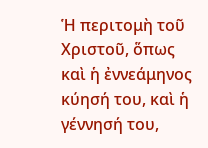Ἡ περιτομὴ τοῦ Χριστοῦ, ὅπως καὶ ἡ ἐννεάμηνος κύησή του, καὶ ἡ γέννησή του,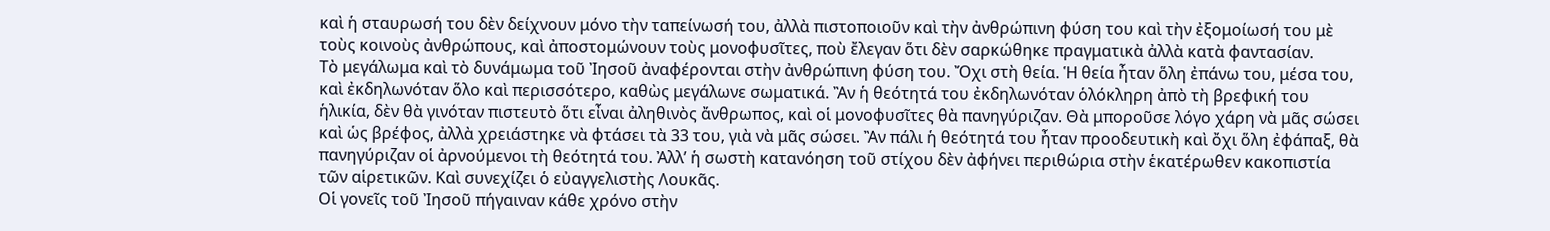καὶ ἡ σταυρωσή του δὲν δείχνουν μόνο τὴν ταπείνωσή του, ἀλλὰ πιστοποιοῦν καὶ τὴν ἀνθρώπινη φύση του καὶ τὴν ἐξομοίωσή του μὲ τοὺς κοινοὺς ἀνθρώπους, καὶ ἀποστομώνουν τοὺς μονοφυσῖτες, ποὺ ἔλεγαν ὅτι δὲν σαρκώθηκε πραγματικὰ ἀλλὰ κατὰ φαντασίαν.
Τὸ μεγάλωμα καὶ τὸ δυνάμωμα τοῦ Ἰησοῦ ἀναφέρονται στὴν ἀνθρώπινη φύση του. Ὄχι στὴ θεία. Ἡ θεία ἦταν ὅλη ἐπάνω του, μέσα του, καὶ ἐκδηλωνόταν ὅλο καὶ περισσότερο, καθὼς μεγάλωνε σωματικά. Ἂν ἡ θεότητά του ἐκδηλωνόταν ὁλόκληρη ἀπὸ τὴ βρεφική του ἡλικία, δὲν θὰ γινόταν πιστευτὸ ὅτι εἶναι ἀληθινὸς ἄνθρωπος, καὶ οἱ μονοφυσῖτες θὰ πανηγύριζαν. Θὰ μποροῦσε λόγο χάρη νὰ μᾶς σώσει καὶ ὡς βρέφος, ἀλλὰ χρειάστηκε νὰ φτάσει τὰ 33 του, γιὰ νὰ μᾶς σώσει. Ἂν πάλι ἡ θεότητά του ἦταν προοδευτικὴ καὶ ὄχι ὅλη ἐφάπαξ, θὰ πανηγύριζαν οἱ ἀρνούμενοι τὴ θεότητά του. Ἀλλ’ ἡ σωστὴ κατανόηση τοῦ στίχου δὲν ἀφήνει περιθώρια στὴν ἑκατέρωθεν κακοπιστία τῶν αἱρετικῶν. Καὶ συνεχίζει ὁ εὐαγγελιστὴς Λουκᾶς.
Οἱ γονεῖς τοῦ Ἰησοῦ πήγαιναν κάθε χρόνο στὴν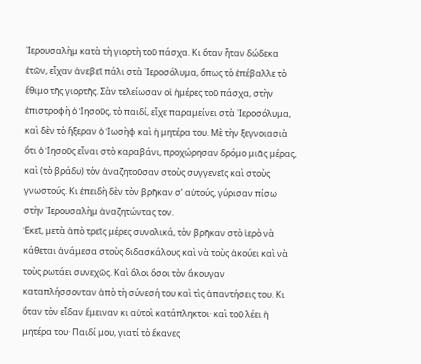᾿Ιερουσαλὴμ κατὰ τὴ γιορτὴ τοῦ πάσχα. Κι ὅταν ἦταν δώδεκα ἐτῶν, εἶχαν ἀνεβεῖ πάλι στὰ ᾿Ιεροσόλυμα, ὅπως τὸ ἐπέβαλλε τὸ ἔθιμο τῆς γιορτῆς. Σὰν τελείωσαν οἱ ἡμέρες τοῦ πάσχα, στὴν ἐπιστροφὴ ὁ Ἰησοῦς, τὸ παιδί, εἶχε παραμείνει στὰ ᾿Ιεροσόλυμα, καὶ δὲν τὸ ἤξεραν ὁ Ἰωσὴφ καὶ ἡ μητέρα του. Μὲ τὴν ξεγνοιασιὰ ὅτι ὁ Ἰησοῦς εἶναι στὸ καραβάνι, προχώρησαν δρόμο μιᾶς μέρας, καὶ (τὸ βράδυ) τὸν ἀναζητοῦσαν στοὺς συγγενεῖς καὶ στοὺς γνωστούς. Κι ἐπειδὴ δὲν τὸν βρῆκαν σ’ αὐτούς, γύρισαν πίσω στὴν ᾿Ιερουσαλὴμ ἀναζητώντας τον.
Ἐκεῖ, μετὰ ἀπὸ τρεῖς μέρες συνολικά, τὸν βρῆκαν στὸ ἱερὸ νὰ κάθεται ἀνάμεσα στοὺς διδασκάλους καὶ νὰ τοὺς ἀκούει καὶ νὰ τοὺς ρωτάει συνεχῶς. Καὶ ὅλοι ὅσοι τὸν ἄκουγαν καταπλήσσονταν ἀπὸ τὴ σύνεσή του καὶ τὶς ἀπαντήσεις του. Κι ὅταν τὸν εἶδαν ἔμειναν κι αὐτοὶ κατάπληκτοι· καὶ τοῦ λέει ἡ μητέρα του· Παιδί μου, γιατί τὸ ἔκανες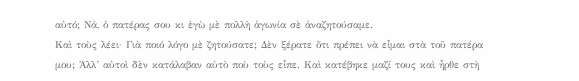αὐτό; Νά, ὁ πατέρας σου κι ἐγὼ μὲ πολλὴ ἀγωνία σὲ ἀναζητούσαμε.
Καὶ τοὺς λέει· Γιὰ ποιό λόγο μὲ ζητούσατε; Δὲν ξέρατε ὅτι πρέπει νὰ εἶμαι στὰ τοῦ πατέρα μου; Ἀλλ’ αὐτοὶ δὲν κατάλαβαν αὐτὸ ποὺ τοὺς εἶπε. Καὶ κατέβηκε μαζί τους καὶ ἦρθε στὴ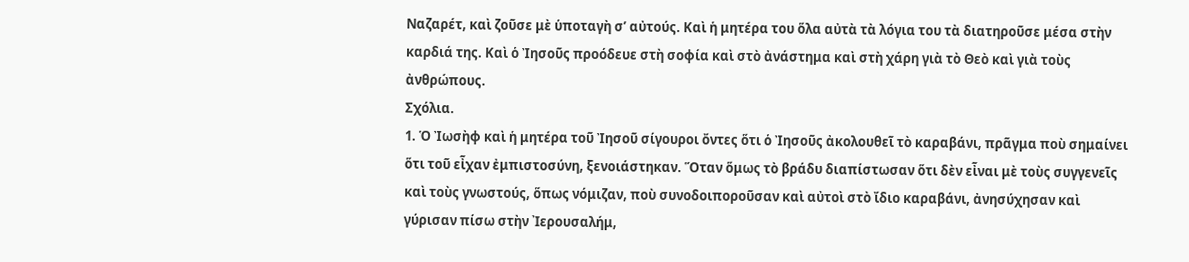Ναζαρέτ, καὶ ζοῦσε μὲ ὑποταγὴ σ’ αὐτούς. Καὶ ἡ μητέρα του ὅλα αὐτὰ τὰ λόγια του τὰ διατηροῦσε μέσα στὴν καρδιά της. Καὶ ὁ Ἰησοῦς προόδευε στὴ σοφία καὶ στὸ ἀνάστημα καὶ στὴ χάρη γιὰ τὸ Θεὸ καὶ γιὰ τοὺς ἀνθρώπους.
Σχόλια.
1. Ὁ Ἰωσὴφ καὶ ἡ μητέρα τοῦ Ἰησοῦ σίγουροι ὄντες ὅτι ὁ Ἰησοῦς ἀκολουθεῖ τὸ καραβάνι, πρᾶγμα ποὺ σημαίνει ὅτι τοῦ εἶχαν ἐμπιστοσύνη, ξενοιάστηκαν. Ὅταν ὅμως τὸ βράδυ διαπίστωσαν ὅτι δὲν εἶναι μὲ τοὺς συγγενεῖς καὶ τοὺς γνωστούς, ὅπως νόμιζαν, ποὺ συνοδοιποροῦσαν καὶ αὐτοὶ στὸ ἴδιο καραβάνι, ἀνησύχησαν καὶ γύρισαν πίσω στὴν ᾿Ιερουσαλήμ,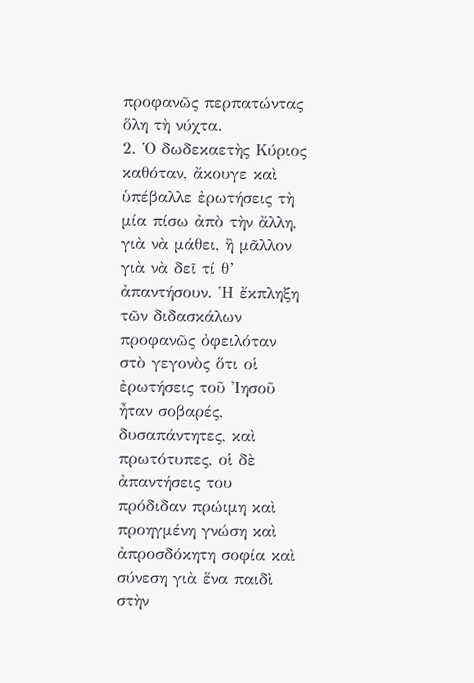προφανῶς περπατώντας ὅλη τὴ νύχτα.
2. Ὁ δωδεκαετὴς Κύριος καθόταν, ἄκουγε καὶ ὑπέβαλλε ἐρωτήσεις τὴ μία πίσω ἀπὸ τὴν ἄλλη, γιὰ νὰ μάθει, ἢ μᾶλλον γιὰ νὰ δεῖ τί θ’ ἀπαντήσουν. Ἡ ἔκπληξη τῶν διδασκάλων προφανῶς ὀφειλόταν στὸ γεγονὸς ὅτι οἱ ἐρωτήσεις τοῦ Ἰησοῦ ἦταν σοβαρές, δυσαπάντητες, καὶ πρωτότυπες, οἱ δὲ ἀπαντήσεις του πρόδιδαν πρώιμη καὶ προηγμένη γνώση καὶ ἀπροσδόκητη σοφία καὶ σύνεση γιὰ ἕνα παιδὶ στὴν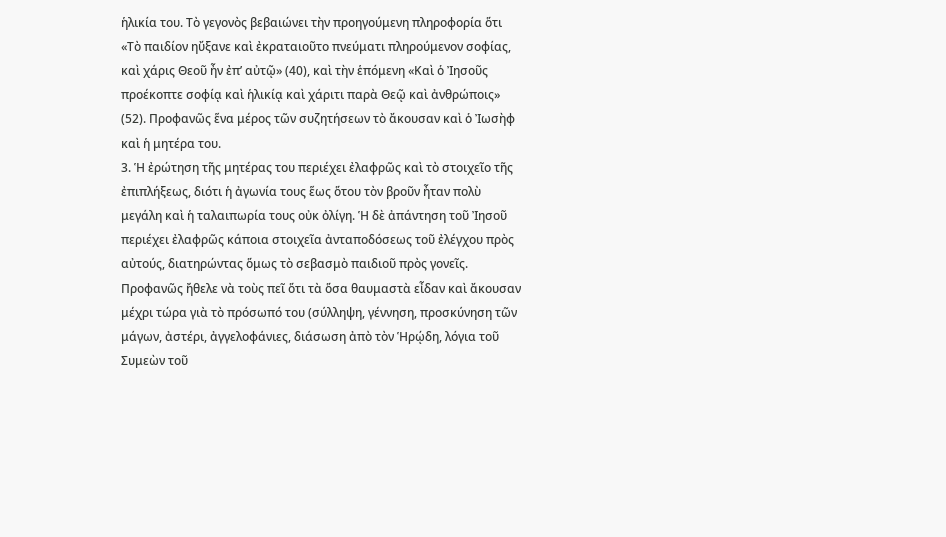ἡλικία του. Τὸ γεγονὸς βεβαιώνει τὴν προηγούμενη πληροφορία ὅτι «Τὸ παιδίον ηὔξανε καὶ ἐκραταιοῦτο πνεύματι πληρούμενον σοφίας, καὶ χάρις Θεοῦ ἦν ἐπ’ αὐτῷ» (40), καὶ τὴν ἑπόμενη «Καὶ ὁ Ἰησοῦς προέκοπτε σοφίᾳ καὶ ἡλικίᾳ καὶ χάριτι παρὰ Θεῷ καὶ ἀνθρώποις» (52). Προφανῶς ἕνα μέρος τῶν συζητήσεων τὸ ἄκουσαν καὶ ὁ Ἰωσὴφ καὶ ἡ μητέρα του.
3. Ἡ ἐρώτηση τῆς μητέρας του περιέχει ἐλαφρῶς καὶ τὸ στοιχεῖο τῆς ἐπιπλήξεως, διότι ἡ ἀγωνία τους ἕως ὅτου τὸν βροῦν ἦταν πολὺ μεγάλη καὶ ἡ ταλαιπωρία τους οὐκ ὀλίγη. Ἡ δὲ ἀπάντηση τοῦ Ἰησοῦ περιέχει ἐλαφρῶς κάποια στοιχεῖα ἀνταποδόσεως τοῦ ἐλέγχου πρὸς αὐτούς, διατηρώντας ὅμως τὸ σεβασμὸ παιδιοῦ πρὸς γονεῖς. Προφανῶς ἤθελε νὰ τοὺς πεῖ ὅτι τὰ ὅσα θαυμαστὰ εἶδαν καὶ ἄκουσαν μέχρι τώρα γιὰ τὸ πρόσωπό του (σύλληψη, γέννηση, προσκύνηση τῶν μάγων, ἀστέρι, ἀγγελοφάνιες, διάσωση ἀπὸ τὸν Ἡρῴδη, λόγια τοῦ Συμεὼν τοῦ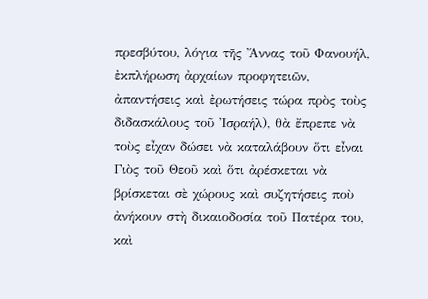πρεσβύτου, λόγια τῆς Ἄννας τοῦ Φανουήλ, ἐκπλήρωση ἀρχαίων προφητειῶν, ἀπαντήσεις καὶ ἐρωτήσεις τώρα πρὸς τοὺς διδασκάλους τοῦ Ἰσραήλ), θὰ ἔπρεπε νὰ τοὺς εἶχαν δώσει νὰ καταλάβουν ὅτι εἶναι Γιὸς τοῦ Θεοῦ καὶ ὅτι ἀρέσκεται νὰ βρίσκεται σὲ χώρους καὶ συζητήσεις ποὺ ἀνήκουν στὴ δικαιοδοσία τοῦ Πατέρα του, καὶ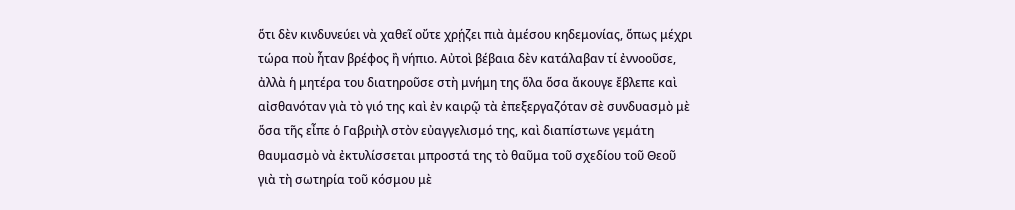ὅτι δὲν κινδυνεύει νὰ χαθεῖ οὔτε χρῄζει πιὰ ἀμέσου κηδεμονίας, ὅπως μέχρι τώρα ποὺ ἦταν βρέφος ἢ νήπιο. Αὐτοὶ βέβαια δὲν κατάλαβαν τί ἐννοοῦσε, ἀλλὰ ἡ μητέρα του διατηροῦσε στὴ μνήμη της ὅλα ὅσα ἄκουγε ἔβλεπε καὶ αἰσθανόταν γιὰ τὸ γιό της καὶ ἐν καιρῷ τὰ ἐπεξεργαζόταν σὲ συνδυασμὸ μὲ ὅσα τῆς εἶπε ὁ Γαβριὴλ στὸν εὐαγγελισμό της, καὶ διαπίστωνε γεμάτη θαυμασμὸ νὰ ἐκτυλίσσεται μπροστά της τὸ θαῦμα τοῦ σχεδίου τοῦ Θεοῦ γιὰ τὴ σωτηρία τοῦ κόσμου μὲ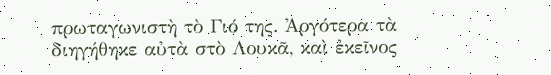πρωταγωνιστὴ τὸ Γιό της. Ἀργότερα τὰ διηγήθηκε αὐτὰ στὸ Λουκᾶ, καὶ ἐκεῖνος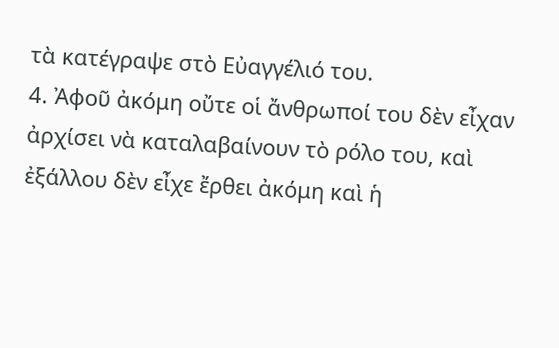τὰ κατέγραψε στὸ Εὐαγγέλιό του.
4. Ἀφοῦ ἀκόμη οὔτε οἱ ἄνθρωποί του δὲν εἶχαν ἀρχίσει νὰ καταλαβαίνουν τὸ ρόλο του, καὶ ἐξάλλου δὲν εἶχε ἔρθει ἀκόμη καὶ ἡ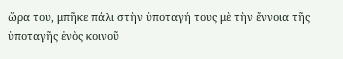ὥρα του, μπῆκε πάλι στὴν ὑποταγή τους μὲ τὴν ἔννοια τῆς ὑποταγῆς ἑνὸς κοινοῦ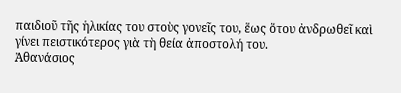παιδιοῦ τῆς ἡλικίας του στοὺς γονεῖς του, ἕως ὅτου ἀνδρωθεῖ καὶ γίνει πειστικότερος γιὰ τὴ θεία ἀποστολή του.
Ἀθανάσιος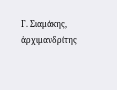Γ. Σιαμάκης, ἀρχιμανδρίτης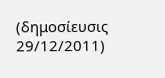(δημοσίευσις 29/12/2011)